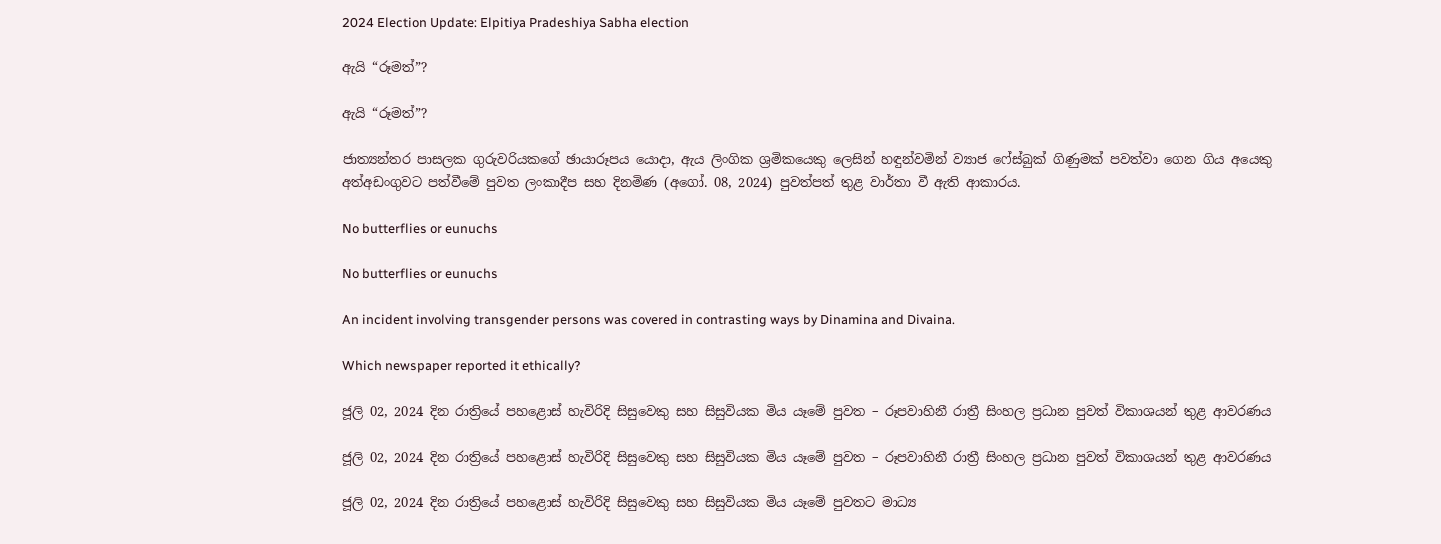2024 Election Update: Elpitiya Pradeshiya Sabha election

ඇයි “රූමත්”?

ඇයි “රූමත්”?

ජාත්‍යන්තර පාසලක ගුරුවරියකගේ ඡායාරූපය යොදා, ඇය ලිංගික ශ්‍රමිකයෙකු ලෙසින් හඳුන්වමින් ව්‍යාජ ෆේස්බුක් ගිණුමක් පවත්වා ගෙන ගිය අයෙකු අත්අඩංගුවට පත්වීමේ පුවත ලංකාදීප සහ දිනමිණ (අගෝ. 08, 2024) පුවත්පත් තුළ වාර්තා වී ඇති ආකාරය.

No butterflies or eunuchs

No butterflies or eunuchs

An incident involving transgender persons was covered in contrasting ways by Dinamina and Divaina.

Which newspaper reported it ethically?

ජූලි 02, 2024 දින රාත්‍රියේ පහළොස් හැවිරිදි සිසුවෙකු සහ සිසුවියක මිය යෑමේ පුවත – රූපවාහිනී රාත්‍රී සිංහල ප්‍රධාන පුවත් විකාශයන් තුළ ආවරණය

ජූලි 02, 2024 දින රාත්‍රියේ පහළොස් හැවිරිදි සිසුවෙකු සහ සිසුවියක මිය යෑමේ පුවත – රූපවාහිනී රාත්‍රී සිංහල ප්‍රධාන පුවත් විකාශයන් තුළ ආවරණය

ජූලි 02, 2024 දින රාත්‍රියේ පහළොස් හැවිරිදි සිසුවෙකු සහ සිසුවියක මිය යෑමේ පුවතට මාධ්‍ය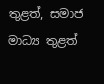තුළත්, සමාජ මාධ්‍ය තුළත්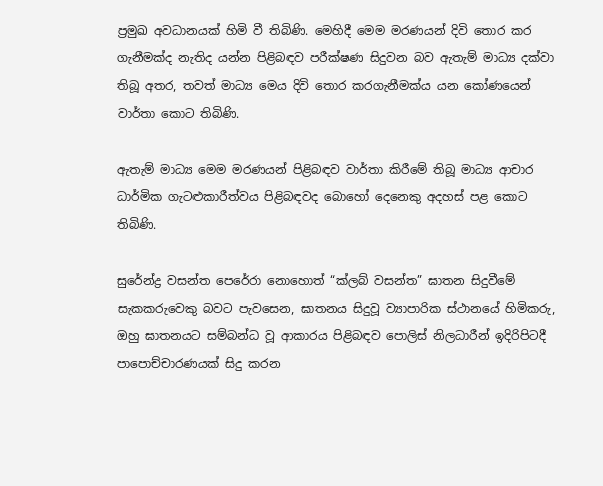ප්‍රමුඛ අවධානයක් හිමි වී තිබිණි. මෙහිදී මෙම මරණයන් දිවි තොර කර ගැනීමක්ද නැතිද යන්න පිළිබඳව පරීක්ෂණ සිදුවන බව ඇතැම් මාධ්‍ය දක්වා තිබූ අතර, තවත් මාධ්‍ය මෙය දිවි තොර කරගැනීමක්ය යන කෝණයෙන් වාර්තා කොට තිබිණි.

ඇතැම් මාධ්‍ය මෙම මරණයන් පිළිබඳව වාර්තා කිරීමේ තිබූ මාධ්‍ය ආචාර ධාර්මික ගැටළුකාරීත්වය පිළිබඳවද බොහෝ දෙනෙකු අදහස් පළ කොට තිබිණි.

සුරේන්ද්‍ර වසන්ත පෙරේරා නොහොත් “ක්ලබ් වසන්ත” ඝාතන සිදුවීමේ සැකකරුවෙකු බවට පැවසෙන, ඝාතනය සිදුවූ ව්‍යාපාරික ස්ථානයේ හිමිකරු, ඔහු ඝාතනයට සම්බන්ධ වූ ආකාරය පිළිබඳව පොලිස් නිලධාරීන් ඉදිරිපිටදී පාපොච්චාරණයක් සිදු කරන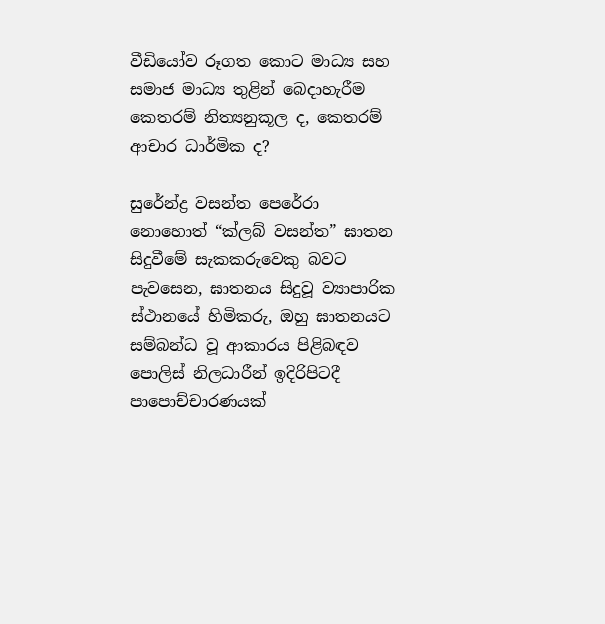වීඩියෝව රූගත කොට මාධ්‍ය සහ සමාජ මාධ්‍ය තුළින් බෙදාහැරීම කෙතරම් නිත්‍යනුකූල ද, කෙතරම් ආචාර ධාර්මික ද?

සුරේන්ද්‍ර වසන්ත පෙරේරා නොහොත් “ක්ලබ් වසන්ත” ඝාතන සිදුවීමේ සැකකරුවෙකු බවට පැවසෙන, ඝාතනය සිදුවූ ව්‍යාපාරික ස්ථානයේ හිමිකරු, ඔහු ඝාතනයට සම්බන්ධ වූ ආකාරය පිළිබඳව පොලිස් නිලධාරීන් ඉදිරිපිටදී පාපොච්චාරණයක්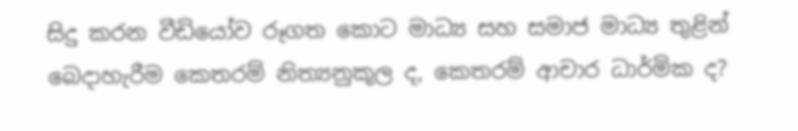සිදු කරන වීඩියෝව රූගත කොට මාධ්‍ය සහ සමාජ මාධ්‍ය තුළින් බෙදාහැරීම කෙතරම් නිත්‍යනුකූල ද, කෙතරම් ආචාර ධාර්මික ද?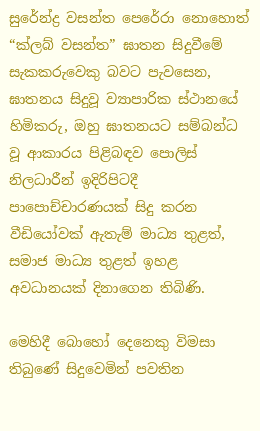සුරේන්ද්‍ර වසන්ත පෙරේරා නොහොත් “ක්ලබ් වසන්ත” ඝාතන සිදුවීමේ සැකකරුවෙකු බවට පැවසෙන, ඝාතනය සිදුවූ ව්‍යාපාරික ස්ථානයේ හිමිකරු, ඔහු ඝාතනයට සම්බන්ධ වූ ආකාරය පිළිබඳව පොලිස් නිලධාරීන් ඉදිරිපිටදී පාපොච්චාරණයක් සිදු කරන වීඩියෝවක් ඇතැම් මාධ්‍ය තුළත්, සමාජ මාධ්‍ය තුළත් ඉහළ අවධානයක් දිනාගෙන තිබිණි.

මෙහිදී බොහෝ දෙනෙකු විමසා තිබුණේ සිදුවෙමින් පවතින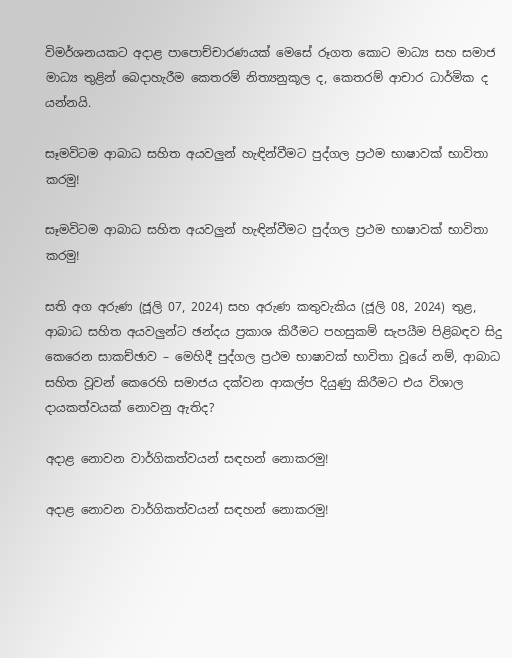විමර්ශනයකට අදාළ පාපොච්චාරණයක් මෙසේ රූගත කොට මාධ්‍ය සහ සමාජ මාධ්‍ය තුළින් බෙදාහැරීම කෙතරම් නිත්‍යනුකූල ද, කෙතරම් ආචාර ධාර්මික ද යන්නයි.

සෑමවිටම ආබාධ සහිත අයවලුන් හැඳින්වීමට පුද්ගල ප්‍රථම භාෂාවක් භාවිතා කරමු!

සෑමවිටම ආබාධ සහිත අයවලුන් හැඳින්වීමට පුද්ගල ප්‍රථම භාෂාවක් භාවිතා කරමු!

සති අග අරුණ (ජූලි 07, 2024) සහ අරුණ කතුවැකිය (ජූලි 08, 2024) තුළ, ආබාධ සහිත අයවලුන්ට ඡන්දය ප්‍රකාශ කිරීමට පහසුකම් සැපයීම පිළිබඳව සිදු කෙරෙන සාකච්ඡාව – මෙහිදී පුද්ගල ප්‍රථම භාෂාවක් භාවිතා වූයේ නම්, ආබාධ සහිත වූවන් කෙරෙහි සමාජය දක්වන ආකල්ප දියුණු කිරීමට එය විශාල දායකත්වයක් නොවනු ඇතිද?

අදාළ නොවන වාර්ගිකත්වයන් සඳහන් නොකරමු!

අදාළ නොවන වාර්ගිකත්වයන් සඳහන් නොකරමු!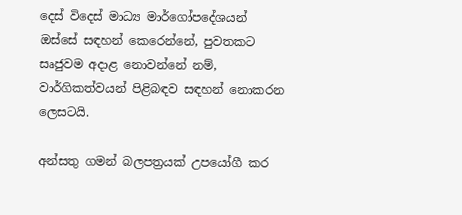දෙස් විදෙස් මාධ්‍ය මාර්ගෝපදේශයන් ඔස්සේ සඳහන් කෙරෙන්නේ, පුවතකට සෘජුවම අදාළ නොවන්නේ නම්, වාර්ගිකත්වයන් පිළිබඳව සඳහන් නොකරන ලෙසටයි.

අන්සතු ගමන් බලපත්‍රයක් උපයෝගී කර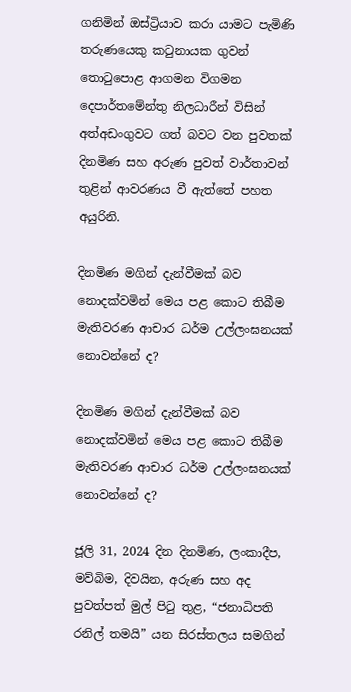ගනිමින් ඔස්ට්‍රියාව කරා යාමට පැමිණි තරුණයෙකු කටුනායක ගුවන් තොටුපොළ ආගමන විගමන දෙපාර්තමේන්තු නිලධාරීන් විසින් අත්අඩංගුවට ගත් බවට වන පුවතක් දිනමිණ සහ අරුණ පුවත් වාර්තාවන් තුළින් ආවරණය වී ඇත්තේ පහත අයුරිනි.

දිනමිණ මගින් දැන්වීමක් බව නොදක්වමින් මෙය පළ කොට තිබීම මැතිවරණ ආචාර ධර්ම උල්ලංඝනයක් නොවන්නේ ද?

දිනමිණ මගින් දැන්වීමක් බව නොදක්වමින් මෙය පළ කොට තිබීම මැතිවරණ ආචාර ධර්ම උල්ලංඝනයක් නොවන්නේ ද?

ජූලි 31, 2024 දින දිනමිණ, ලංකාදීප, මව්බිම, දිවයින, අරුණ සහ අද පුවත්පත් මුල් පිටු තුළ, “ජනාධිපති රනිල් තමයි” යන සිරස්තලය සමගින්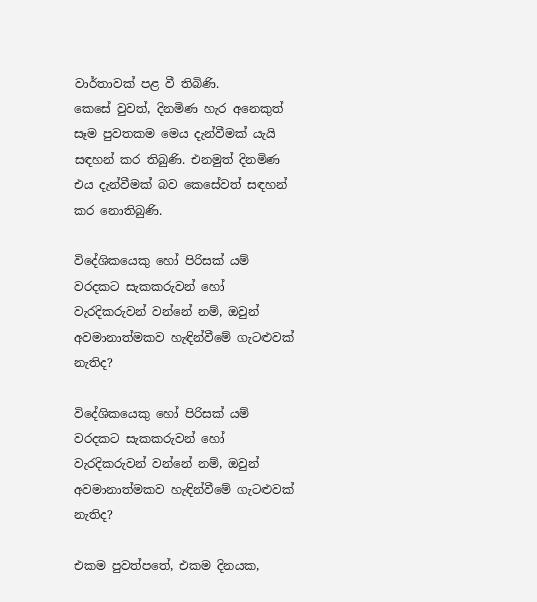වාර්තාවක් පළ වී තිබිණි.
කෙසේ වුවත්, දිනමිණ හැර අනෙකුත් සෑම පුවතකම මෙය දැන්වීමක් යැයි සඳහන් කර තිබුණි. එනමුත් දිනමිණ එය දැන්වීමක් බව කෙසේවත් සඳහන් කර නොතිබුණි.

විදේශිකයෙකු හෝ පිරිසක් යම් වරදකට සැකකරුවන් හෝ වැරදිකරුවන් වන්නේ නම්, ඔවුන් අවමානාත්මකව හැඳින්වීමේ ගැටළුවක් නැතිද?

විදේශිකයෙකු හෝ පිරිසක් යම් වරදකට සැකකරුවන් හෝ වැරදිකරුවන් වන්නේ නම්, ඔවුන් අවමානාත්මකව හැඳින්වීමේ ගැටළුවක් නැතිද?

එකම පුවත්පතේ, එකම දිනයක,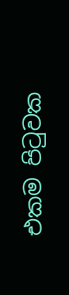එකම පිටුවක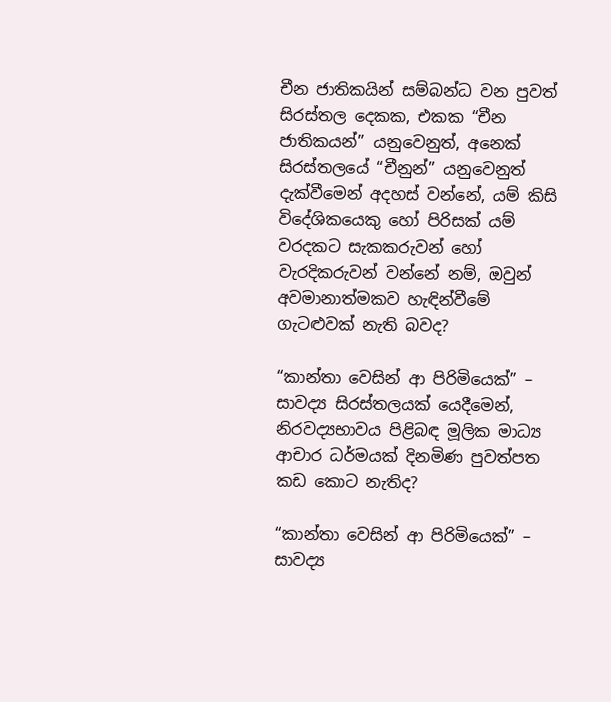චීන ජාතිකයින් සම්බන්ධ වන පුවත් සිරස්තල දෙකක, එකක “චීන ජාතිකයන්” යනුවෙනුත්, අනෙක් සිරස්තලයේ “චීනුන්” යනුවෙනුත් දැක්වීමෙන් අදහස් වන්නේ, යම් කිසි විදේශිකයෙකු හෝ පිරිසක් යම් වරදකට සැකකරුවන් හෝ වැරදිකරුවන් වන්නේ නම්, ඔවුන් අවමානාත්මකව හැඳින්වීමේ ගැටළුවක් නැති බවද?

“කාන්තා වෙසින් ආ පිරිමියෙක්” – සාවද්‍ය සිරස්තලයක් යෙදීමෙන්, නිරවද්‍යභාවය පිළිබඳ මූලික මාධ්‍ය ආචාර ධර්මයක් දිනමිණ පුවත්පත කඩ කොට නැතිද?

“කාන්තා වෙසින් ආ පිරිමියෙක්” – සාවද්‍ය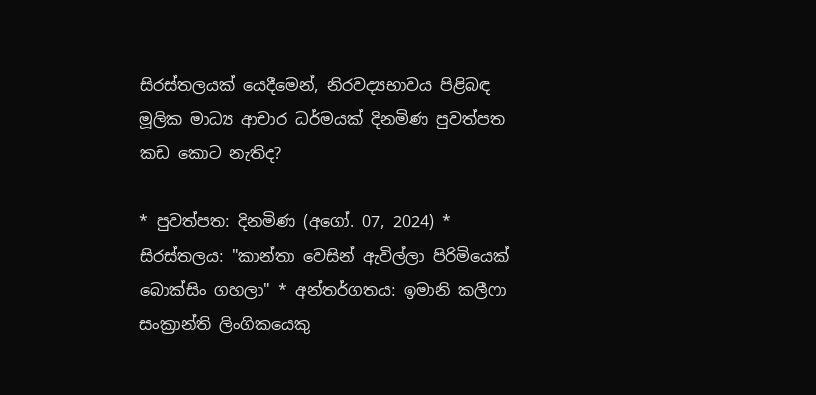සිරස්තලයක් යෙදීමෙන්, නිරවද්‍යභාවය පිළිබඳ මූලික මාධ්‍ය ආචාර ධර්මයක් දිනමිණ පුවත්පත කඩ කොට නැතිද?

* පුවත්පත: දිනමිණ (අගෝ. 07, 2024) * සිරස්තලය: "කාන්තා වෙසින් ඇවිල්ලා පිරිමියෙක් බොක්සිං ගහලා" * අන්තර්ගතය: ඉමානි කලීෆා සංක්‍රාන්ති ලිංගිකයෙකු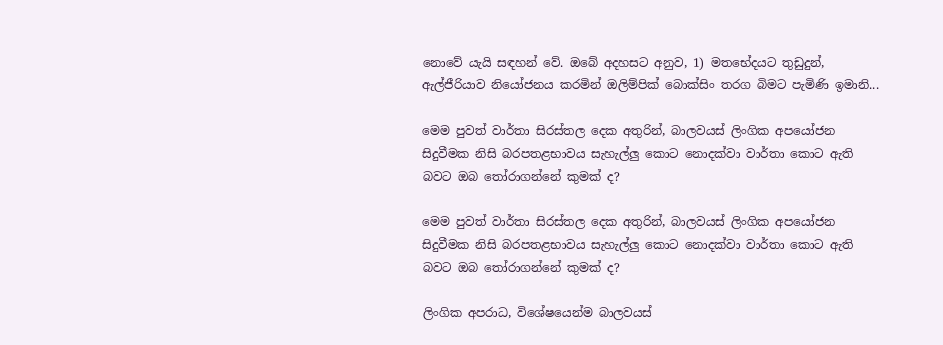නොවේ යැයි සඳහන් වේ. ඔබේ අදහසට අනුව, 1) මතභේදයට තුඩුදුන්, ඇල්ජීරියාව නියෝජනය කරමින් ඔලිම්පික් බොක්සිං තරග බිමට පැමිණි ඉමානි...

මෙම පුවත් වාර්තා සිරස්තල දෙක අතුරින්, බාලවයස් ලිංගික අපයෝජන සිදුවීමක නිසි බරපතළභාවය සැහැල්ලු කොට නොදක්වා වාර්තා කොට ඇති බවට ඔබ තෝරාගන්නේ කුමක් ද?

මෙම පුවත් වාර්තා සිරස්තල දෙක අතුරින්, බාලවයස් ලිංගික අපයෝජන සිදුවීමක නිසි බරපතළභාවය සැහැල්ලු කොට නොදක්වා වාර්තා කොට ඇති බවට ඔබ තෝරාගන්නේ කුමක් ද?

ලිංගික අපරාධ, විශේෂයෙන්ම බාලවයස්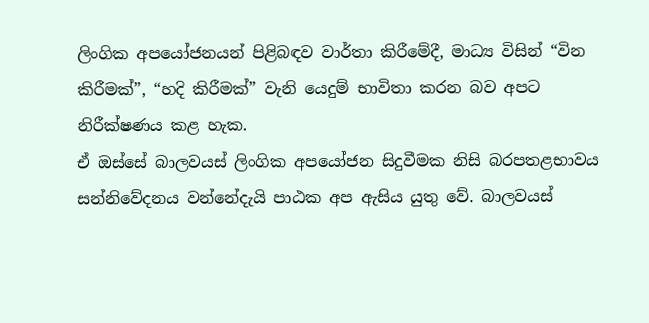ලිංගික අපයෝජනයන් පිළිබඳව වාර්තා කිරීමේදී, මාධ්‍ය විසින් “වින කිරීමක්”, “හදි කිරීමක්” වැනි යෙදුම් භාවිතා කරන බව අපට නිරීක්ෂණය කළ හැක.
ඒ ඔස්සේ බාලවයස් ලිංගික අපයෝජන සිදුවීමක නිසි බරපතළභාවය සන්නිවේදනය වන්නේදැයි පාඨක අප ඇසිය යුතු වේ. බාලවයස්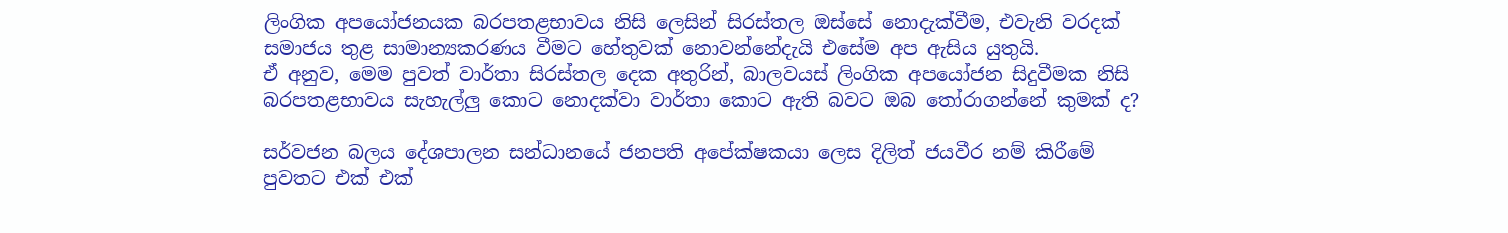ලිංගික අපයෝජනයක බරපතළභාවය නිසි ලෙසින් සිරස්තල ඔස්සේ නොදැක්වීම, එවැනි වරදක් සමාජය තුළ සාමාන්‍යකරණය වීමට හේතුවක් නොවන්නේදැයි එසේම අප ඇසිය යුතුයි.
ඒ අනුව, මෙම පුවත් වාර්තා සිරස්තල දෙක අතුරින්, බාලවයස් ලිංගික අපයෝජන සිදුවීමක නිසි බරපතළභාවය සැහැල්ලු කොට නොදක්වා වාර්තා කොට ඇති බවට ඔබ තෝරාගන්නේ කුමක් ද?

සර්වජන බලය දේශපාලන සන්ධානයේ ජනපති අපේක්ෂකයා ලෙස දිලිත් ජයවීර නම් කිරීමේ පුවතට එක් එක්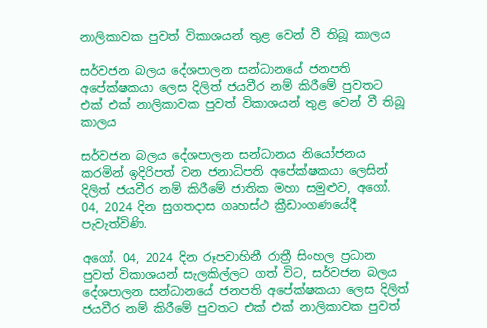නාලිකාවක පුවත් විකාශයන් තුළ වෙන් වී තිබූ කාලය

සර්වජන බලය දේශපාලන සන්ධානයේ ජනපති අපේක්ෂකයා ලෙස දිලිත් ජයවීර නම් කිරීමේ පුවතට එක් එක් නාලිකාවක පුවත් විකාශයන් තුළ වෙන් වී තිබූ කාලය

සර්වජන බලය දේශපාලන සන්ධානය නියෝජනය කරමින් ඉදිරිපත් වන ජනාධිපති අපේක්ෂකයා ලෙසින් දිලිත් ජයවීර නම් කිරීමේ ජාතික මහා සමුළුව, අගෝ. 04, 2024 දින සුගතදාස ගෘහස්ථ ක්‍රීඩාංගණයේදී පැවැත්විණි.

අගෝ. 04, 2024 දින රූපවාහිනී රාත්‍රී සිංහල ප්‍රධාන පුවත් විකාශයන් සැලකිල්ලට ගත් විට, සර්වජන බලය දේශපාලන සන්ධානයේ ජනපති අපේක්ෂකයා ලෙස දිලිත් ජයවීර නම් කිරීමේ පුවතට එක් එක් නාලිකාවක පුවත්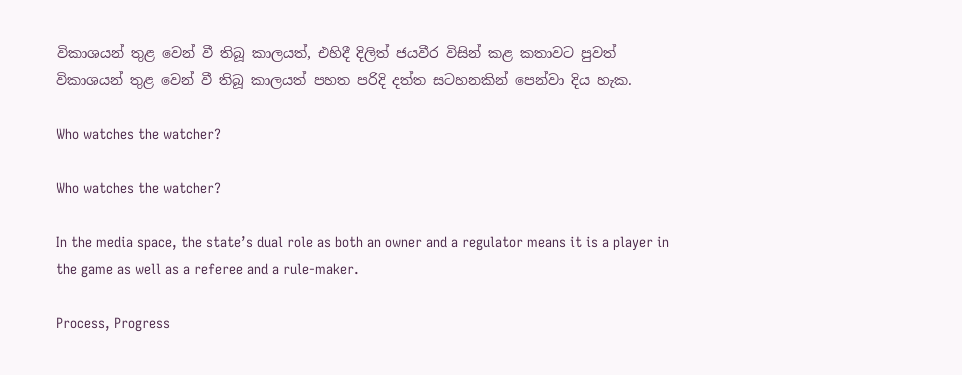විකාශයන් තුළ වෙන් වී තිබූ කාලයත්, එහිදී දිලිත් ජයවීර විසින් කළ කතාවට පුවත් විකාශයන් තුළ වෙන් වී තිබූ කාලයත් පහත පරිදි දත්ත සටහනකින් පෙන්වා දිය හැක.

Who watches the watcher?

Who watches the watcher?

In the media space, the state’s dual role as both an owner and a regulator means it is a player in the game as well as a referee and a rule-maker.

Process, Progress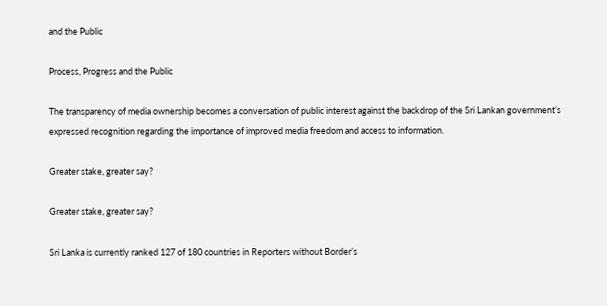and the Public

Process, Progress and the Public

The transparency of media ownership becomes a conversation of public interest against the backdrop of the Sri Lankan government’s expressed recognition regarding the importance of improved media freedom and access to information.

Greater stake, greater say?

Greater stake, greater say?

Sri Lanka is currently ranked 127 of 180 countries in Reporters without Border’s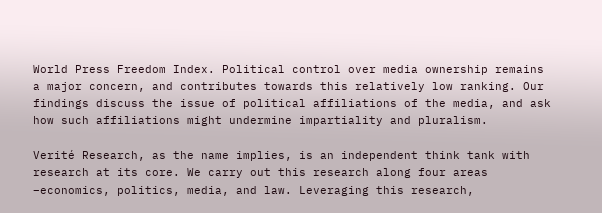World Press Freedom Index. Political control over media ownership remains a major concern, and contributes towards this relatively low ranking. Our findings discuss the issue of political affiliations of the media, and ask how such affiliations might undermine impartiality and pluralism.

Verité Research, as the name implies, is an independent think tank with research at its core. We carry out this research along four areas –economics, politics, media, and law. Leveraging this research,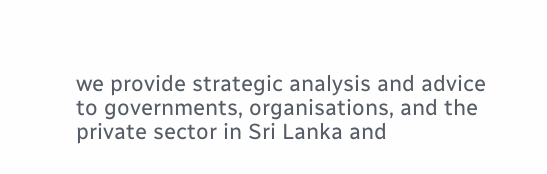we provide strategic analysis and advice to governments, organisations, and the private sector in Sri Lanka and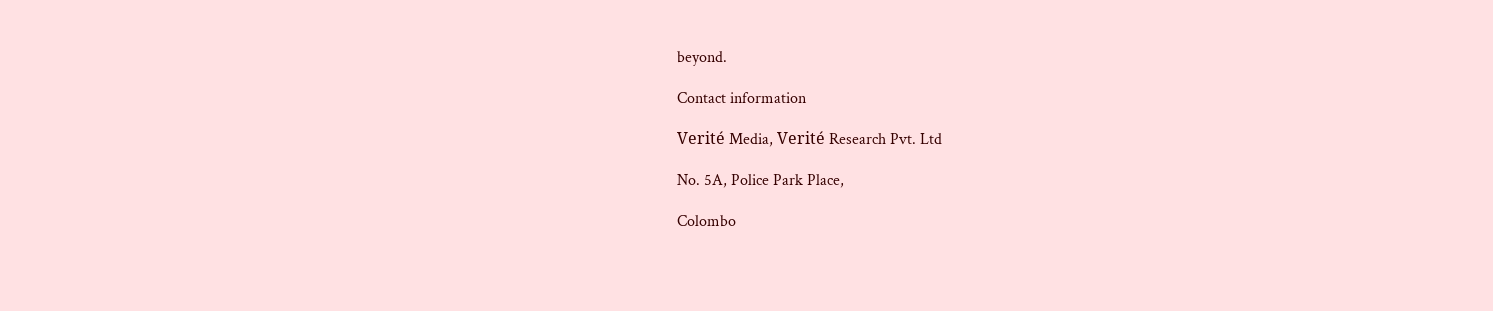beyond.

Contact information

Verité Media, Verité Research Pvt. Ltd

No. 5A, Police Park Place,

Colombo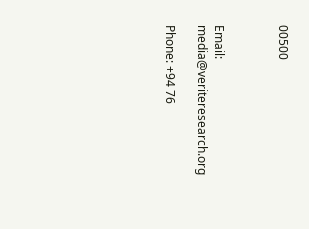00500



Email: media@veriteresearch.org

Phone: +94 76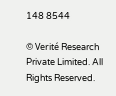148 8544

© Verité Research Private Limited. All Rights Reserved.